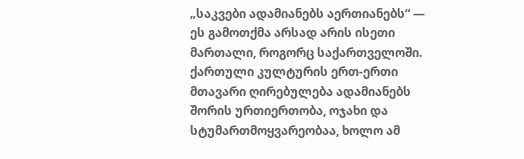„საკვები ადამიანებს აერთიანებს“ — ეს გამოთქმა არსად არის ისეთი მართალი, როგორც საქართველოში. ქართული კულტურის ერთ-ერთი მთავარი ღირებულება ადამიანებს შორის ურთიერთობა, ოჯახი და სტუმართმოყვარეობაა, ხოლო ამ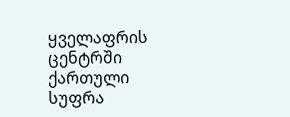ყველაფრის ცენტრში ქართული სუფრა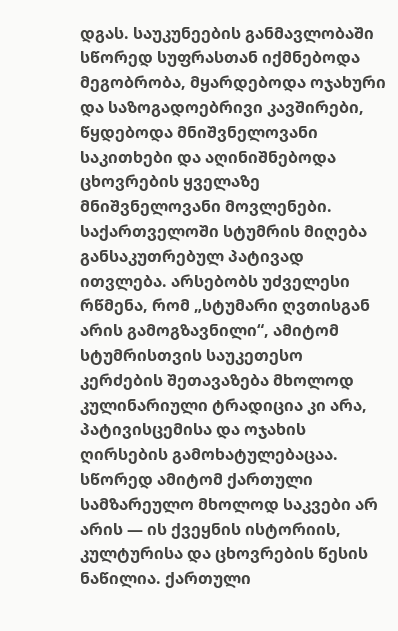დგას. საუკუნეების განმავლობაში სწორედ სუფრასთან იქმნებოდა მეგობრობა, მყარდებოდა ოჯახური და საზოგადოებრივი კავშირები, წყდებოდა მნიშვნელოვანი საკითხები და აღინიშნებოდა ცხოვრების ყველაზე მნიშვნელოვანი მოვლენები. საქართველოში სტუმრის მიღება განსაკუთრებულ პატივად ითვლება. არსებობს უძველესი რწმენა, რომ „სტუმარი ღვთისგან არის გამოგზავნილი“, ამიტომ სტუმრისთვის საუკეთესო კერძების შეთავაზება მხოლოდ კულინარიული ტრადიცია კი არა, პატივისცემისა და ოჯახის ღირსების გამოხატულებაცაა. სწორედ ამიტომ ქართული სამზარეულო მხოლოდ საკვები არ არის — ის ქვეყნის ისტორიის, კულტურისა და ცხოვრების წესის ნაწილია. ქართული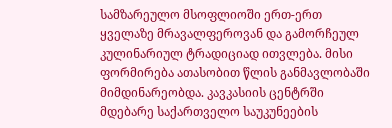სამზარეულო მსოფლიოში ერთ-ერთ ყველაზე მრავალფეროვან და გამორჩეულ კულინარიულ ტრადიციად ითვლება. მისი ფორმირება ათასობით წლის განმავლობაში მიმდინარეობდა. კავკასიის ცენტრში მდებარე საქართველო საუკუნეების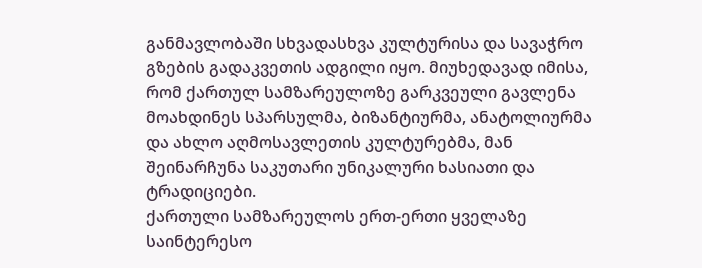განმავლობაში სხვადასხვა კულტურისა და სავაჭრო გზების გადაკვეთის ადგილი იყო. მიუხედავად იმისა, რომ ქართულ სამზარეულოზე გარკვეული გავლენა მოახდინეს სპარსულმა, ბიზანტიურმა, ანატოლიურმა და ახლო აღმოსავლეთის კულტურებმა, მან შეინარჩუნა საკუთარი უნიკალური ხასიათი და ტრადიციები.
ქართული სამზარეულოს ერთ-ერთი ყველაზე საინტერესო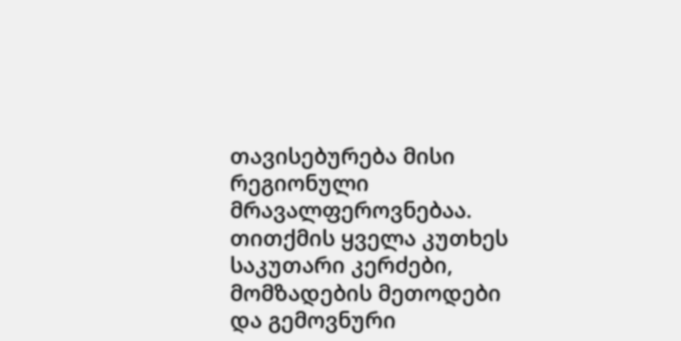თავისებურება მისი რეგიონული მრავალფეროვნებაა. თითქმის ყველა კუთხეს საკუთარი კერძები, მომზადების მეთოდები და გემოვნური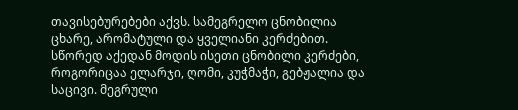თავისებურებები აქვს. სამეგრელო ცნობილია ცხარე, არომატული და ყველიანი კერძებით. სწორედ აქედან მოდის ისეთი ცნობილი კერძები, როგორიცაა ელარჯი, ღომი, კუჭმაჭი, გებჟალია და საცივი. მეგრული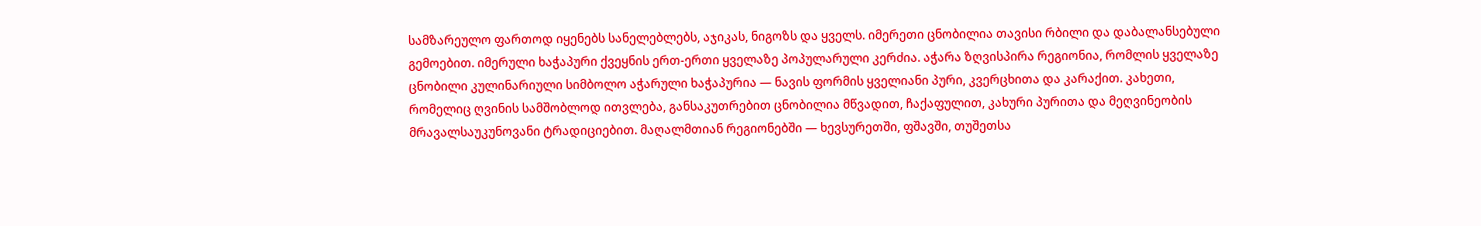სამზარეულო ფართოდ იყენებს სანელებლებს, აჯიკას, ნიგოზს და ყველს. იმერეთი ცნობილია თავისი რბილი და დაბალანსებული გემოებით. იმერული ხაჭაპური ქვეყნის ერთ-ერთი ყველაზე პოპულარული კერძია. აჭარა ზღვისპირა რეგიონია, რომლის ყველაზე ცნობილი კულინარიული სიმბოლო აჭარული ხაჭაპურია — ნავის ფორმის ყველიანი პური, კვერცხითა და კარაქით. კახეთი, რომელიც ღვინის სამშობლოდ ითვლება, განსაკუთრებით ცნობილია მწვადით, ჩაქაფულით, კახური პურითა და მეღვინეობის მრავალსაუკუნოვანი ტრადიციებით. მაღალმთიან რეგიონებში — ხევსურეთში, ფშავში, თუშეთსა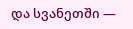და სვანეთში —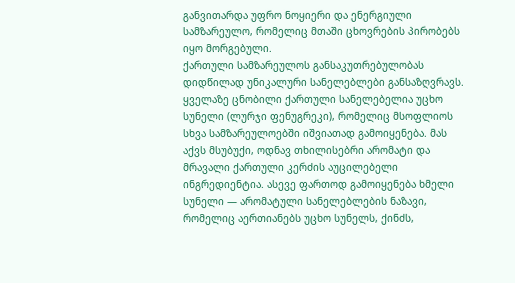განვითარდა უფრო ნოყიერი და ენერგიული სამზარეულო, რომელიც მთაში ცხოვრების პირობებს იყო მორგებული.
ქართული სამზარეულოს განსაკუთრებულობას დიდწილად უნიკალური სანელებლები განსაზღვრავს. ყველაზე ცნობილი ქართული სანელებელია უცხო სუნელი (ლურჯი ფენუგრეკი), რომელიც მსოფლიოს სხვა სამზარეულოებში იშვიათად გამოიყენება. მას აქვს მსუბუქი, ოდნავ თხილისებრი არომატი და მრავალი ქართული კერძის აუცილებელი ინგრედიენტია. ასევე ფართოდ გამოიყენება ხმელი სუნელი — არომატული სანელებლების ნაზავი, რომელიც აერთიანებს უცხო სუნელს, ქინძს,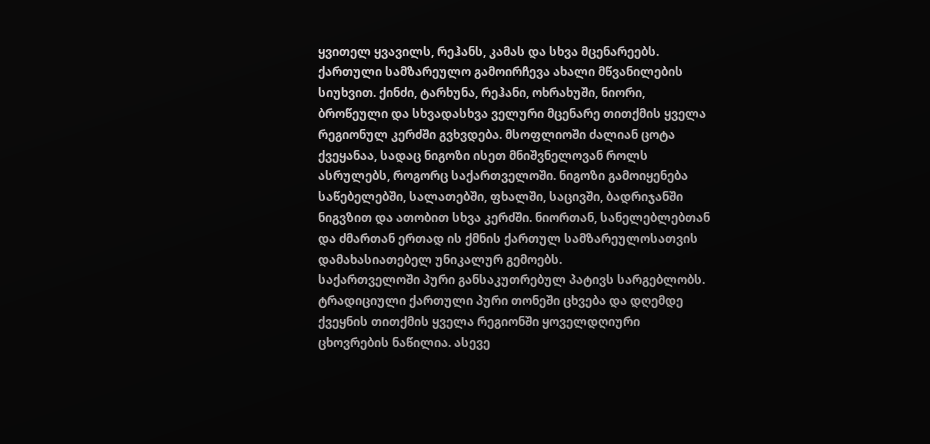ყვითელ ყვავილს, რეჰანს, კამას და სხვა მცენარეებს. ქართული სამზარეულო გამოირჩევა ახალი მწვანილების სიუხვით. ქინძი, ტარხუნა, რეჰანი, ოხრახუში, ნიორი, ბროწეული და სხვადასხვა ველური მცენარე თითქმის ყველა რეგიონულ კერძში გვხვდება. მსოფლიოში ძალიან ცოტა ქვეყანაა, სადაც ნიგოზი ისეთ მნიშვნელოვან როლს ასრულებს, როგორც საქართველოში. ნიგოზი გამოიყენება საწებელებში, სალათებში, ფხალში, საცივში, ბადრიჯანში ნიგვზით და ათობით სხვა კერძში. ნიორთან, სანელებლებთან და ძმართან ერთად ის ქმნის ქართულ სამზარეულოსათვის დამახასიათებელ უნიკალურ გემოებს.
საქართველოში პური განსაკუთრებულ პატივს სარგებლობს. ტრადიციული ქართული პური თონეში ცხვება და დღემდე ქვეყნის თითქმის ყველა რეგიონში ყოველდღიური ცხოვრების ნაწილია. ასევე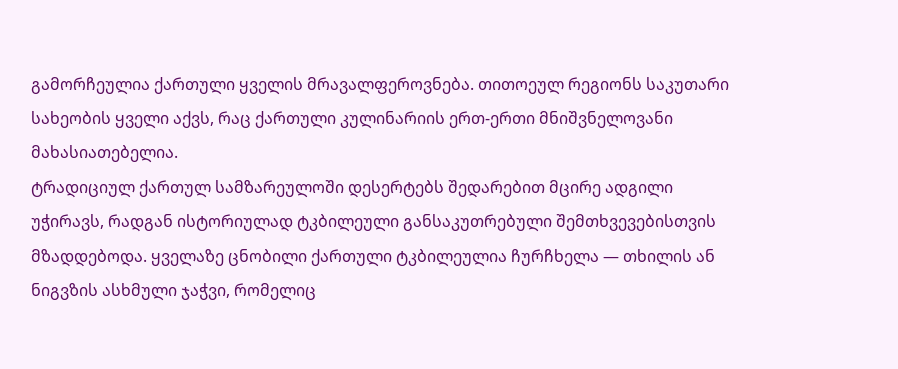გამორჩეულია ქართული ყველის მრავალფეროვნება. თითოეულ რეგიონს საკუთარი სახეობის ყველი აქვს, რაც ქართული კულინარიის ერთ-ერთი მნიშვნელოვანი მახასიათებელია.
ტრადიციულ ქართულ სამზარეულოში დესერტებს შედარებით მცირე ადგილი უჭირავს, რადგან ისტორიულად ტკბილეული განსაკუთრებული შემთხვევებისთვის მზადდებოდა. ყველაზე ცნობილი ქართული ტკბილეულია ჩურჩხელა — თხილის ან ნიგვზის ასხმული ჯაჭვი, რომელიც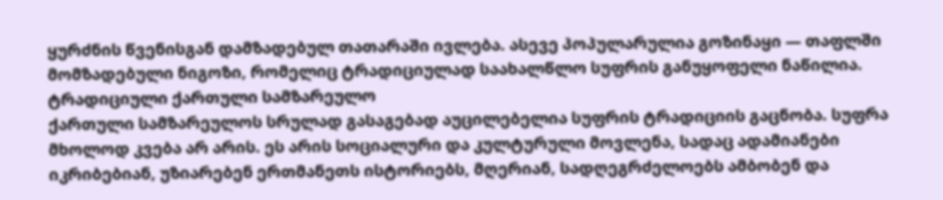ყურძნის წვენისგან დამზადებულ თათარაში ივლება. ასევე პოპულარულია გოზინაყი — თაფლში მომზადებული ნიგოზი, რომელიც ტრადიციულად საახალწლო სუფრის განუყოფელი ნაწილია.
ტრადიციული ქართული სამზარეულო
ქართული სამზარეულოს სრულად გასაგებად აუცილებელია სუფრის ტრადიციის გაცნობა. სუფრა მხოლოდ კვება არ არის. ეს არის სოციალური და კულტურული მოვლენა, სადაც ადამიანები იკრიბებიან, უზიარებენ ერთმანეთს ისტორიებს, მღერიან, სადღეგრძელოებს ამბობენ და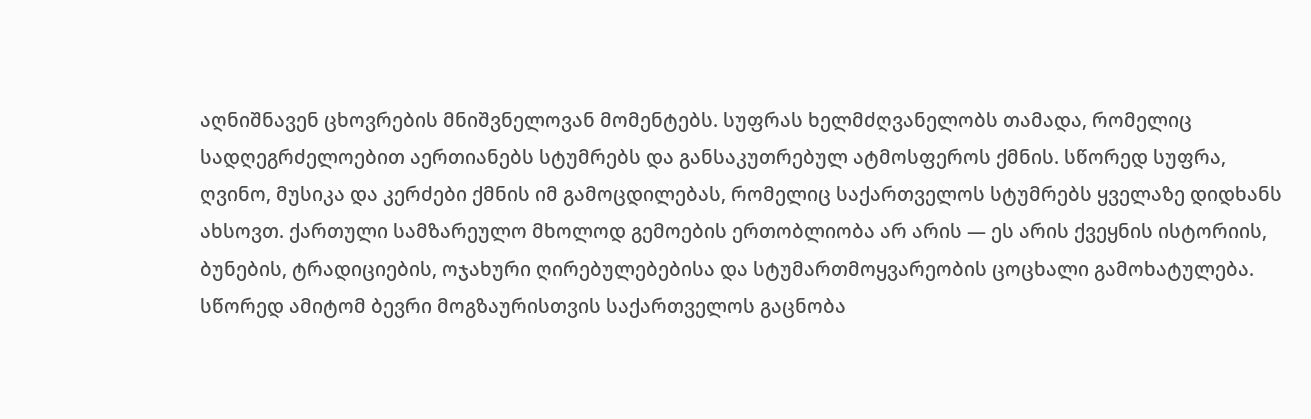აღნიშნავენ ცხოვრების მნიშვნელოვან მომენტებს. სუფრას ხელმძღვანელობს თამადა, რომელიც სადღეგრძელოებით აერთიანებს სტუმრებს და განსაკუთრებულ ატმოსფეროს ქმნის. სწორედ სუფრა, ღვინო, მუსიკა და კერძები ქმნის იმ გამოცდილებას, რომელიც საქართველოს სტუმრებს ყველაზე დიდხანს ახსოვთ. ქართული სამზარეულო მხოლოდ გემოების ერთობლიობა არ არის — ეს არის ქვეყნის ისტორიის, ბუნების, ტრადიციების, ოჯახური ღირებულებებისა და სტუმართმოყვარეობის ცოცხალი გამოხატულება. სწორედ ამიტომ ბევრი მოგზაურისთვის საქართველოს გაცნობა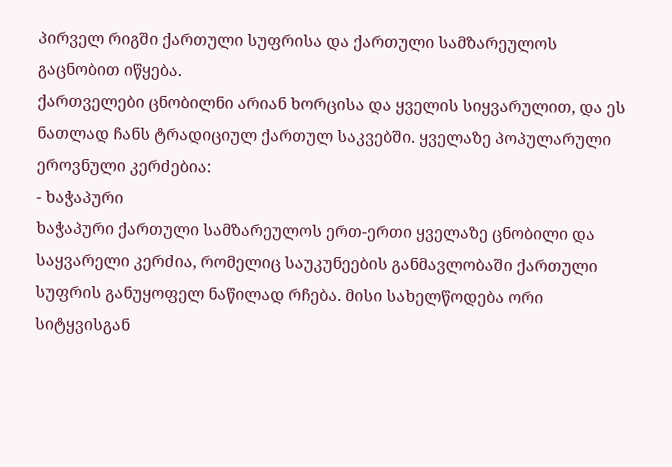პირველ რიგში ქართული სუფრისა და ქართული სამზარეულოს გაცნობით იწყება.
ქართველები ცნობილნი არიან ხორცისა და ყველის სიყვარულით, და ეს ნათლად ჩანს ტრადიციულ ქართულ საკვებში. ყველაზე პოპულარული ეროვნული კერძებია:
- ხაჭაპური
ხაჭაპური ქართული სამზარეულოს ერთ-ერთი ყველაზე ცნობილი და საყვარელი კერძია, რომელიც საუკუნეების განმავლობაში ქართული სუფრის განუყოფელ ნაწილად რჩება. მისი სახელწოდება ორი სიტყვისგან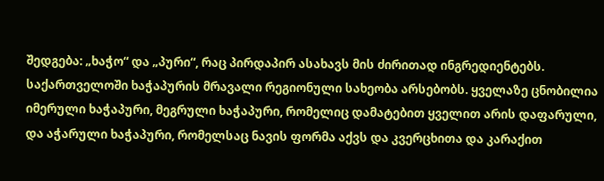შედგება: „ხაჭო“ და „პური“, რაც პირდაპირ ასახავს მის ძირითად ინგრედიენტებს. საქართველოში ხაჭაპურის მრავალი რეგიონული სახეობა არსებობს. ყველაზე ცნობილია იმერული ხაჭაპური, მეგრული ხაჭაპური, რომელიც დამატებით ყველით არის დაფარული, და აჭარული ხაჭაპური, რომელსაც ნავის ფორმა აქვს და კვერცხითა და კარაქით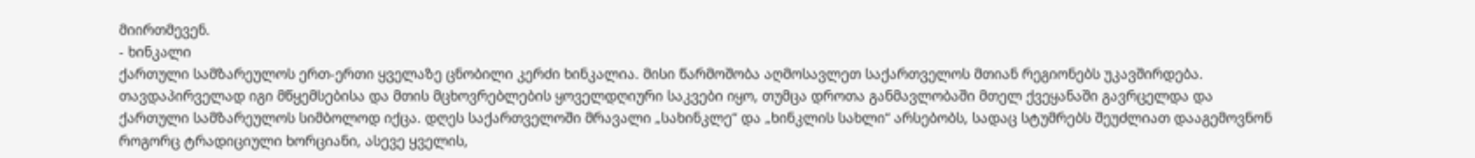მიირთმევენ.
- ხინკალი
ქართული სამზარეულოს ერთ-ერთი ყველაზე ცნობილი კერძი ხინკალია. მისი წარმოშობა აღმოსავლეთ საქართველოს მთიან რეგიონებს უკავშირდება. თავდაპირველად იგი მწყემსებისა და მთის მცხოვრებლების ყოველდღიური საკვები იყო, თუმცა დროთა განმავლობაში მთელ ქვეყანაში გავრცელდა და ქართული სამზარეულოს სიმბოლოდ იქცა. დღეს საქართველოში მრავალი „სახინკლე“ და „ხინკლის სახლი“ არსებობს, სადაც სტუმრებს შეუძლიათ დააგემოვნონ როგორც ტრადიციული ხორციანი, ასევე ყველის,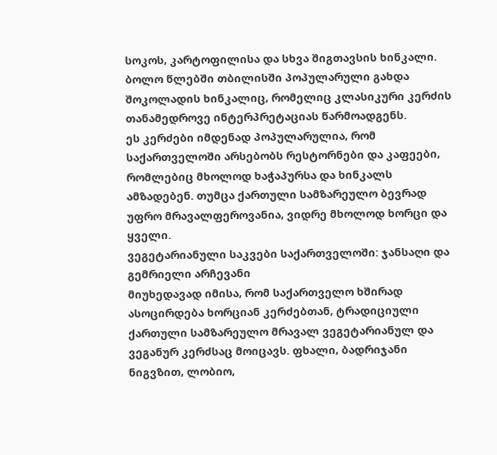სოკოს, კარტოფილისა და სხვა შიგთავსის ხინკალი. ბოლო წლებში თბილისში პოპულარული გახდა შოკოლადის ხინკალიც, რომელიც კლასიკური კერძის თანამედროვე ინტერპრეტაციას წარმოადგენს.
ეს კერძები იმდენად პოპულარულია, რომ საქართველოში არსებობს რესტორნები და კაფეები, რომლებიც მხოლოდ ხაჭაპურსა და ხინკალს ამზადებენ. თუმცა ქართული სამზარეულო ბევრად უფრო მრავალფეროვანია, ვიდრე მხოლოდ ხორცი და ყველი.
ვეგეტარიანული საკვები საქართველოში: ჯანსაღი და გემრიელი არჩევანი
მიუხედავად იმისა, რომ საქართველო ხშირად ასოცირდება ხორციან კერძებთან, ტრადიციული ქართული სამზარეულო მრავალ ვეგეტარიანულ და ვეგანურ კერძსაც მოიცავს. ფხალი, ბადრიჯანი ნიგვზით, ლობიო,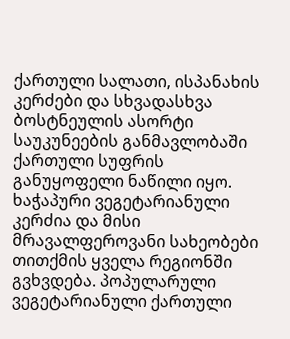ქართული სალათი, ისპანახის კერძები და სხვადასხვა ბოსტნეულის ასორტი საუკუნეების განმავლობაში ქართული სუფრის განუყოფელი ნაწილი იყო. ხაჭაპური ვეგეტარიანული კერძია და მისი მრავალფეროვანი სახეობები თითქმის ყველა რეგიონში გვხვდება. პოპულარული ვეგეტარიანული ქართული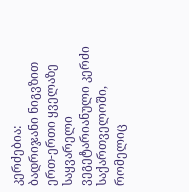კერძებია:
ბადრიჯანი ნიგვზით ერთ-ერთი ყველაზე საყვარელი ვეგეტარიანული კერძი საქართველოში, რომელიც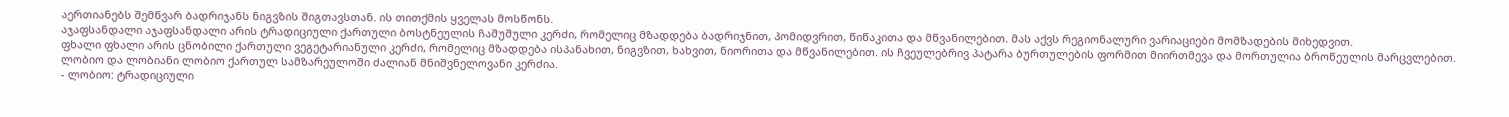აერთიანებს შემწვარ ბადრიჯანს ნიგვზის შიგთავსთან. ის თითქმის ყველას მოსწონს.
აჯაფსანდალი აჯაფსანდალი არის ტრადიციული ქართული ბოსტნეულის ჩაშუშული კერძი, რომელიც მზადდება ბადრიჯნით, პომიდვრით, წიწაკითა და მწვანილებით. მას აქვს რეგიონალური ვარიაციები მომზადების მიხედვით.
ფხალი ფხალი არის ცნობილი ქართული ვეგეტარიანული კერძი, რომელიც მზადდება ისპანახით, ნიგვზით, ხახვით, ნიორითა და მწვანილებით. ის ჩვეულებრივ პატარა ბურთულების ფორმით მიირთმევა და მორთულია ბროწეულის მარცვლებით.
ლობიო და ლობიანი ლობიო ქართულ სამზარეულოში ძალიან მნიშვნელოვანი კერძია.
- ლობიო: ტრადიციული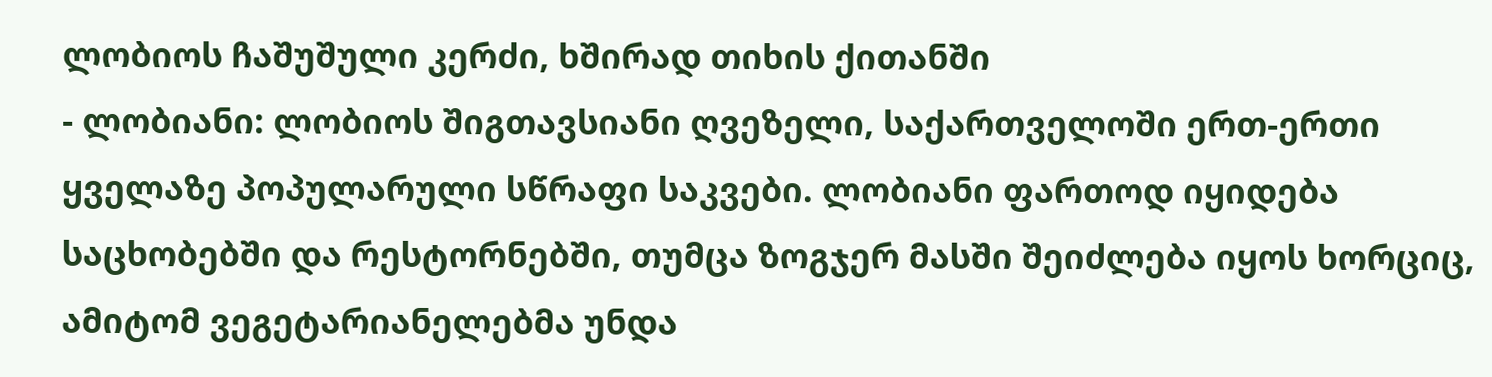ლობიოს ჩაშუშული კერძი, ხშირად თიხის ქითანში
- ლობიანი: ლობიოს შიგთავსიანი ღვეზელი, საქართველოში ერთ-ერთი ყველაზე პოპულარული სწრაფი საკვები. ლობიანი ფართოდ იყიდება საცხობებში და რესტორნებში, თუმცა ზოგჯერ მასში შეიძლება იყოს ხორციც, ამიტომ ვეგეტარიანელებმა უნდა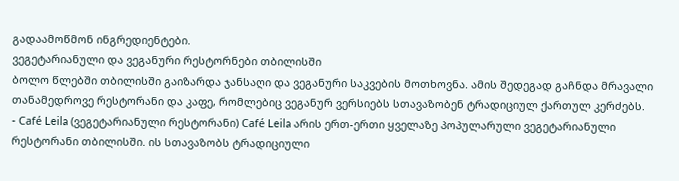გადაამოწმონ ინგრედიენტები.
ვეგეტარიანული და ვეგანური რესტორნები თბილისში
ბოლო წლებში თბილისში გაიზარდა ჯანსაღი და ვეგანური საკვების მოთხოვნა. ამის შედეგად გაჩნდა მრავალი თანამედროვე რესტორანი და კაფე, რომლებიც ვეგანურ ვერსიებს სთავაზობენ ტრადიციულ ქართულ კერძებს.
- Café Leila (ვეგეტარიანული რესტორანი) Café Leila არის ერთ-ერთი ყველაზე პოპულარული ვეგეტარიანული რესტორანი თბილისში. ის სთავაზობს ტრადიციული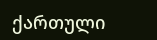ქართული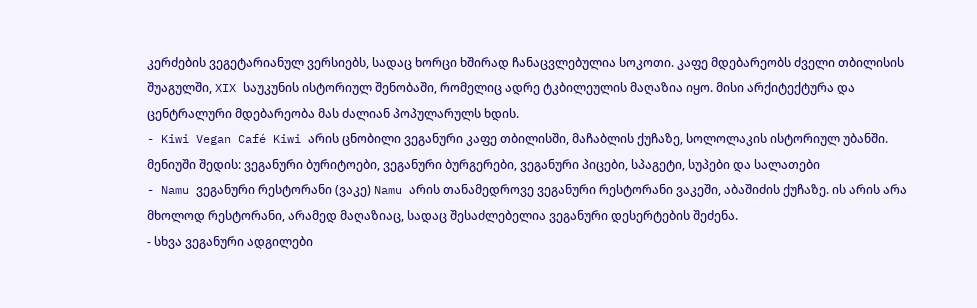კერძების ვეგეტარიანულ ვერსიებს, სადაც ხორცი ხშირად ჩანაცვლებულია სოკოთი. კაფე მდებარეობს ძველი თბილისის შუაგულში, XIX საუკუნის ისტორიულ შენობაში, რომელიც ადრე ტკბილეულის მაღაზია იყო. მისი არქიტექტურა და ცენტრალური მდებარეობა მას ძალიან პოპულარულს ხდის.
- Kiwi Vegan Café Kiwi არის ცნობილი ვეგანური კაფე თბილისში, მაჩაბლის ქუჩაზე, სოლოლაკის ისტორიულ უბანში. მენიუში შედის: ვეგანური ბურიტოები, ვეგანური ბურგერები, ვეგანური პიცები, სპაგეტი, სუპები და სალათები
- Namu ვეგანური რესტორანი (ვაკე) Namu არის თანამედროვე ვეგანური რესტორანი ვაკეში, აბაშიძის ქუჩაზე. ის არის არა მხოლოდ რესტორანი, არამედ მაღაზიაც, სადაც შესაძლებელია ვეგანური დესერტების შეძენა.
- სხვა ვეგანური ადგილები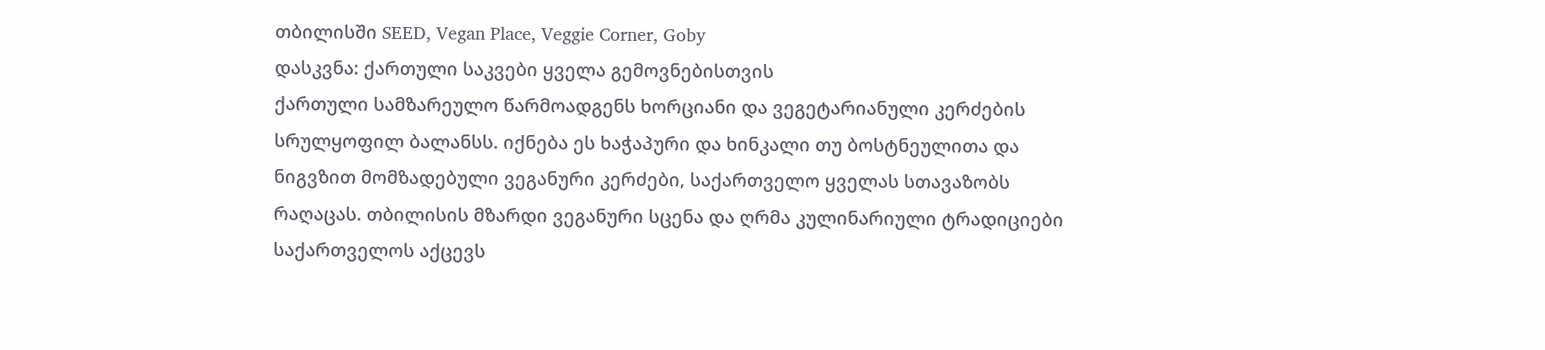თბილისში SEED, Vegan Place, Veggie Corner, Goby
დასკვნა: ქართული საკვები ყველა გემოვნებისთვის
ქართული სამზარეულო წარმოადგენს ხორციანი და ვეგეტარიანული კერძების სრულყოფილ ბალანსს. იქნება ეს ხაჭაპური და ხინკალი თუ ბოსტნეულითა და ნიგვზით მომზადებული ვეგანური კერძები, საქართველო ყველას სთავაზობს რაღაცას. თბილისის მზარდი ვეგანური სცენა და ღრმა კულინარიული ტრადიციები საქართველოს აქცევს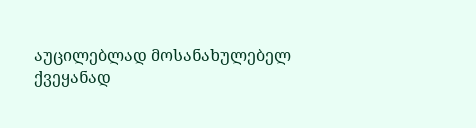აუცილებლად მოსანახულებელ ქვეყანად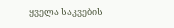ყველა საკვების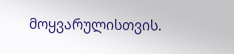მოყვარულისთვის.